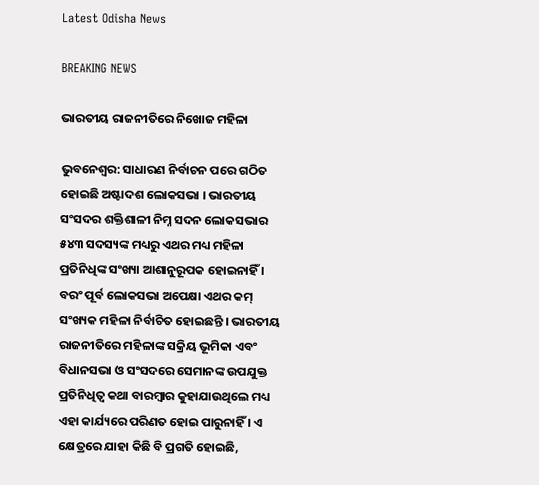Latest Odisha News

BREAKING NEWS

ଭାରତୀୟ ରାଜନୀତିରେ ନିଖୋଜ ମହିଳା

ଭୁବନେଶ୍ବର: ସାଧାରଣ ନିର୍ବାଚନ ପରେ ଗଠିତ ହୋଇଛି ଅଷ୍ଟାଦଶ ଲୋକସଭା । ଭାରତୀୟ ସଂସଦର ଶକ୍ତିଶାଳୀ ନିମ୍ନ ସଦନ ଲୋକସଭାର ୫୪୩ ସଦସ୍ୟଙ୍କ ମଧ୍ୟରୁ ଏଥର ମଧ୍ୟ ମହିଳା ପ୍ରତିନିଧିଙ୍କ ସଂଖ୍ୟା ଆଶାନୁରୂପକ ହୋଇନାହିଁ । ବରଂ ପୂର୍ବ ଲୋକସଭା ଅପେକ୍ଷା ଏଥର କମ୍ ସଂଖ୍ୟକ ମହିଳା ନିର୍ବାଚିତ ହୋଇଛନ୍ତି । ଭାରତୀୟ ରାଜନୀତିରେ ମହିଳାଙ୍କ ସକ୍ରିୟ ଭୂମିକା ଏବଂ ବିଧାନସଭା ଓ ସଂସଦରେ ସେମାନଙ୍କ ଉପଯୁକ୍ତ ପ୍ରତିନିଧିତ୍ୱ କଥା ବାରମ୍ବାର କୁହାଯାଉଥିଲେ ମଧ୍ୟ ଏହା କାର୍ଯ୍ୟରେ ପରିଣତ ହୋଇ ପାରୁନାହିଁ । ଏ କ୍ଷେତ୍ରରେ ଯାହା କିଛି ବି ପ୍ରଗତି ହୋଇଛି,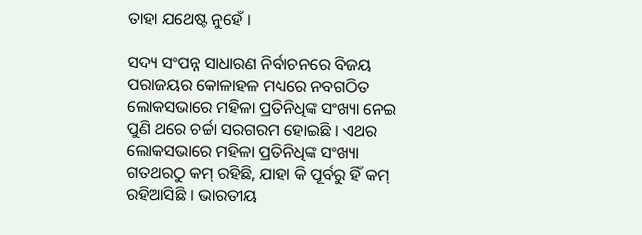ତାହା ଯଥେଷ୍ଟ ନୁହେଁ ।

ସଦ୍ୟ ସଂପନ୍ନ ସାଧାରଣ ନିର୍ବାଚନରେ ବିଜୟ ପରାଜୟର କୋଳାହଳ ମଧ୍ୟରେ ନବଗଠିତ ଲୋକସଭାରେ ମହିଳା ପ୍ରତିନିଧିଙ୍କ ସଂଖ୍ୟା ନେଇ ପୁଣି ଥରେ ଚର୍ଚ୍ଚା ସରଗରମ ହୋଇଛି । ଏଥର ଲୋକସଭାରେ ମହିଳା ପ୍ରତିନିଧିଙ୍କ ସଂଖ୍ୟା ଗତଥରଠୁ କମ୍ ରହିଛି, ଯାହା କି ପୂର୍ବରୁ ହିଁ କମ୍ ରହିଆସିଛି । ଭାରତୀୟ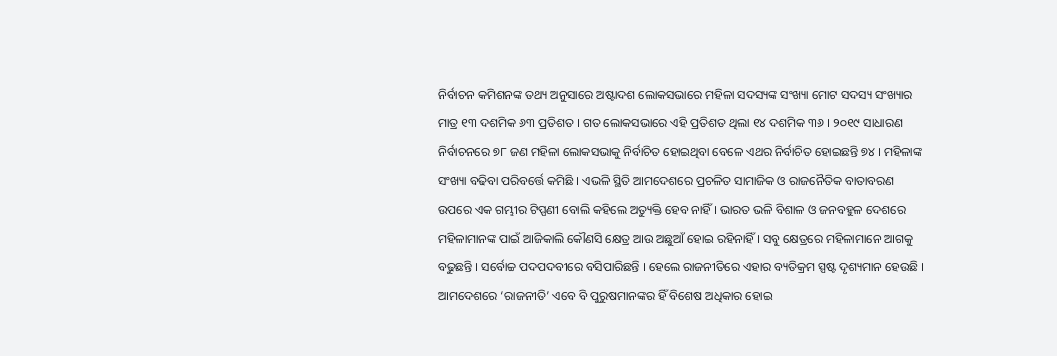ନିର୍ବାଚନ କମିଶନଙ୍କ ତଥ୍ୟ ଅନୁସାରେ ଅଷ୍ଟାଦଶ ଲୋକସଭାରେ ମହିଳା ସଦସ୍ୟଙ୍କ ସଂଖ୍ୟା ମୋଟ ସଦସ୍ୟ ସଂଖ୍ୟାର ମାତ୍ର ୧୩ ଦଶମିକ ୬୩ ପ୍ରତିଶତ । ଗତ ଲୋକସଭାରେ ଏହି ପ୍ରତିଶତ ଥିଲା ୧୪ ଦଶମିକ ୩୬ । ୨୦୧୯ ସାଧାରଣ ନିର୍ବାଚନରେ ୭୮ ଜଣ ମହିଳା ଲୋକସଭାକୁ ନିର୍ବାଚିତ ହୋଇଥିବା ବେଳେ ଏଥର ନିର୍ବାଚିତ ହୋଇଛନ୍ତି ୭୪ । ମହିଳାଙ୍କ ସଂଖ୍ୟା ବଢିବା ପରିବର୍ତ୍ତେ କମିଛି । ଏଭଳି ସ୍ଥିତି ଆମଦେଶରେ ପ୍ରଚଳିତ ସାମାଜିକ ଓ ରାଜନୈତିକ ବାତାବରଣ ଉପରେ ଏକ ଗମ୍ଭୀର ଟିପ୍ପଣୀ ବୋଲି କହିଲେ ଅତ୍ୟୁକ୍ତି ହେବ ନାହିଁ । ଭାରତ ଭଳି ବିଶାଳ ଓ ଜନବହୁଳ ଦେଶରେ ମହିଳାମାନଙ୍କ ପାଇଁ ଆଜିକାଲି କୌଣସି କ୍ଷେତ୍ର ଆଉ ଅଛୁଆଁ ହୋଇ ରହିନାହିଁ । ସବୁ କ୍ଷେତ୍ରରେ ମହିଳାମାନେ ଆଗକୁ ବଢୁଛନ୍ତି । ସର୍ବୋଚ୍ଚ ପଦପଦବୀରେ ବସିପାରିଛନ୍ତି । ହେଲେ ରାଜନୀତିରେ ଏହାର ବ୍ୟତିକ୍ରମ ସ୍ପଷ୍ଟ ଦୃଶ୍ୟମାନ ହେଉଛି । ଆମଦେଶରେ ‘ରାଜନୀତି’ ଏବେ ବି ପୁରୁଷମାନଙ୍କର ହିଁ ବିଶେଷ ଅଧିକାର ହୋଇ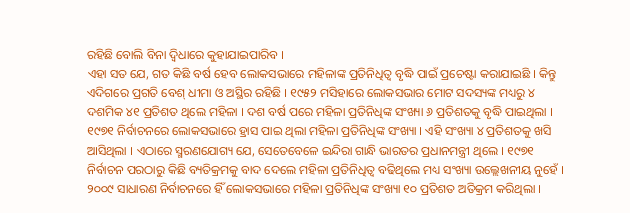ରହିଛି ବୋଲି ବିନା ଦ୍ୱିଧାରେ କୁହାଯାଇପାରିବ ।
ଏହା ସତ ଯେ, ଗତ କିଛି ବର୍ଷ ହେବ ଲୋକସଭାରେ ମହିଳାଙ୍କ ପ୍ରତିନିଧିତ୍ୱ ବୃଦ୍ଧି ପାଇଁ ପ୍ରଚେଷ୍ଟା କରାଯାଇଛି । କିନ୍ତୁ ଏଦିଗରେ ପ୍ରଗତି ବେଶ୍ ଧୀମା ଓ ଅସ୍ଥିର ରହିଛି । ୧୯୫୨ ମସିହାରେ ଲୋକସଭାର ମୋଟ ସଦସ୍ୟଙ୍କ ମଧ୍ୟରୁ ୪ ଦଶମିକ ୪୧ ପ୍ରତିଶତ ଥିଲେ ମହିଳା । ଦଶ ବର୍ଷ ପରେ ମହିଳା ପ୍ରତିନିଧିଙ୍କ ସଂଖ୍ୟା ୬ ପ୍ରତିଶତକୁ ବୃଦ୍ଧି ପାଇଥିଲା । ୧୯୭୧ ନିର୍ବାଚନରେ ଲୋକସଭାରେ ହ୍ରାସ ପାଇ ଥିଲା ମହିଳା ପ୍ରତିନିଧିଙ୍କ ସଂଖ୍ୟା । ଏହି ସଂଖ୍ୟା ୪ ପ୍ରତିଶତକୁ ଖସି ଆସିଥିଲା । ଏଠାରେ ସ୍ମରଣଯୋଗ୍ୟ ଯେ, ସେତେବେଳେ ଇନ୍ଦିରା ଗାନ୍ଧି ଭାରତର ପ୍ରଧାନମନ୍ତ୍ରୀ ଥିଲେ । ୧୯୭୧ ନିର୍ବାଚନ ପରଠାରୁ କିଛି ବ୍ୟତିକ୍ରମକୁ ବାଦ ଦେଲେ ମହିଳା ପ୍ରତିନିଧିତ୍ୱ ବଢିଥିଲେ ମଧ୍ୟ ସଂଖ୍ୟା ଉଲ୍ଲେଖନୀୟ ନୁହେଁ । ୨୦୦୯ ସାଧାରଣ ନିର୍ବାଚନରେ ହିଁ ଲୋକସଭାରେ ମହିଳା ପ୍ରତିନିଧିଙ୍କ ସଂଖ୍ୟା ୧୦ ପ୍ରତିଶତ ଅତିକ୍ରମ କରିଥିଲା ।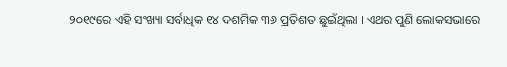୨୦୧୯ରେ ଏହି ସଂଖ୍ୟା ସର୍ବାଧିକ ୧୪ ଦଶମିକ ୩୬ ପ୍ରତିଶତ ଛୁଇଁଥିଲା । ଏଥର ପୁଣି ଲୋକସଭାରେ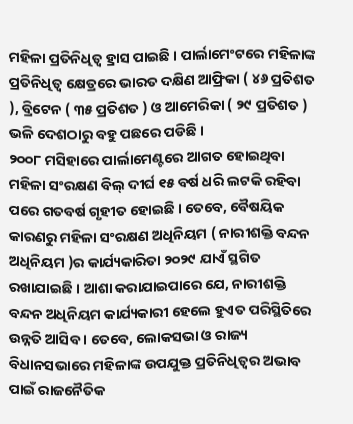ମହିଳା ପ୍ରତିନିଧିତ୍ୱ ହ୍ରାସ ପାଇଛି । ପାର୍ଲାମେଂଟରେ ମହିଳାଙ୍କ ପ୍ରତିନିଧିତ୍ୱ କ୍ଷେତ୍ରରେ ଭାରତ ଦକ୍ଷିଣ ଆଫ୍ରିକା ( ୪୬ ପ୍ରତିଶତ ), ବ୍ରିଟେନ ( ୩୫ ପ୍ରତିଶତ ) ଓ ଆମେରିକା ( ୨୯ ପ୍ରତିଶତ ) ଭଳି ଦେଶଠାରୁ ବହୁ ପଛରେ ପଡିଛି ।
୨୦୦୮ ମସିହାରେ ପାର୍ଲାମେଣ୍ଟରେ ଆଗତ ହୋଇଥିବା ମହିଳା ସଂରକ୍ଷଣ ବିଲ୍ ଦୀର୍ଘ ୧୫ ବର୍ଷ ଧରି ଲଟକି ରହିବା ପରେ ଗତବର୍ଷ ଗୃହୀତ ହୋଇଛି । ତେବେ, ବୈଷୟିକ କାରଣରୁ ମହିଳା ସଂରକ୍ଷଣ ଅଧିନିୟମ ( ନାରୀଶକ୍ତି ବନ୍ଦନ ଅଧିନିୟମ )ର କାର୍ଯ୍ୟକାରିତା ୨୦୨୯ ଯାଏଁ ସ୍ଥଗିତ ରଖାଯାଇଛି । ଆଶା କରାଯାଇପାରେ ଯେ, ନାରୀଶକ୍ତି ବନ୍ଦନ ଅଧିନିୟମ କାର୍ଯ୍ୟକାରୀ ହେଲେ ହୁଏତ ପରିସ୍ଥିତିରେ ଉନ୍ନତି ଆସିବ । ତେବେ, ଲୋକସଭା ଓ ରାଜ୍ୟ ବିଧାନସଭାରେ ମହିଳାଙ୍କ ଉପଯୁକ୍ତ ପ୍ରତିନିଧିତ୍ୱର ଅଭାବ ପାଇଁ ରାଜନୈତିକ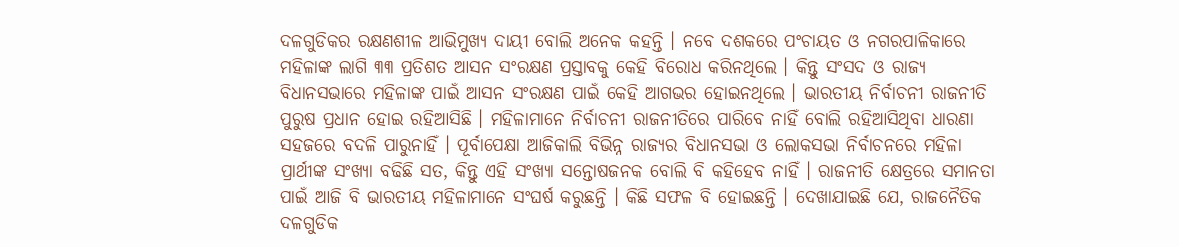ଦଳଗୁଡିକର ରକ୍ଷଣଶୀଳ ଆଭିମୁଖ୍ୟ ଦାୟୀ ବୋଲି ଅନେକ କହନ୍ତି । ନବେ ଦଶକରେ ପଂଚାୟତ ଓ ନଗରପାଳିକାରେ ମହିଳାଙ୍କ ଲାଗି ୩୩ ପ୍ରତିଶତ ଆସନ ସଂରକ୍ଷଣ ପ୍ରସ୍ତାବକୁ କେହି ବିରୋଧ କରିନଥିଲେ । କିନ୍ତୁ ସଂସଦ ଓ ରାଜ୍ୟ ବିଧାନସଭାରେ ମହିଳାଙ୍କ ପାଇଁ ଆସନ ସଂରକ୍ଷଣ ପାଇଁ କେହି ଆଗଭର ହୋଇନଥିଲେ । ଭାରତୀୟ ନିର୍ବାଚନୀ ରାଜନୀତି ପୁରୁଷ ପ୍ରଧାନ ହୋଇ ରହିଆସିଛି । ମହିଳାମାନେ ନିର୍ବାଚନୀ ରାଜନୀତିରେ ପାରିବେ ନାହିଁ ବୋଲି ରହିଆସିଥିବା ଧାରଣା ସହଜରେ ବଦଳି ପାରୁନାହିଁ । ପୂର୍ବାପେକ୍ଷା ଆଜିକାଲି ବିଭିନ୍ନ ରାଜ୍ୟର ବିଧାନସଭା ଓ ଲୋକସଭା ନିର୍ବାଚନରେ ମହିଳା ପ୍ରାର୍ଥୀଙ୍କ ସଂଖ୍ୟା ବଢିଛି ସତ, କିନ୍ତୁ ଏହି ସଂଖ୍ୟା ସନ୍ତୋଷଜନକ ବୋଲି ବି କହିହେବ ନାହିଁ । ରାଜନୀତି କ୍ଷେତ୍ରରେ ସମାନତା ପାଇଁ ଆଜି ବି ଭାରତୀୟ ମହିଳାମାନେ ସଂଘର୍ଷ କରୁଛନ୍ତି । କିଛି ସଫଳ ବି ହୋଇଛନ୍ତି । ଦେଖାଯାଇଛି ଯେ, ରାଜନୈତିକ ଦଳଗୁଡିକ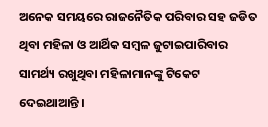ଅନେକ ସମୟରେ ରାଜନୈତିକ ପରିବାର ସହ ଜଡିତ ଥିବା ମହିଳା ଓ ଆର୍ଥିକ ସମ୍ବଳ ଜୁଟାଇପାରିବାର ସାମର୍ଥ୍ୟ ରଖୁଥିବା ମହିଳାମାନଙ୍କୁ ଟିକେଟ ଦେଇଥାଆନ୍ତି ।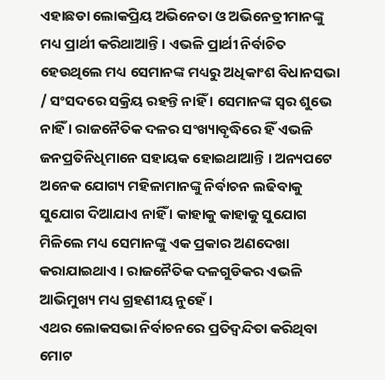ଏହାଛଡା ଲୋକପ୍ରିୟ ଅଭିନେତା ଓ ଅଭିନେତ୍ରୀମାନଙ୍କୁ ମଧ୍ୟ ପ୍ରାର୍ଥୀ କରିଥାଆନ୍ତି । ଏଭଳି ପ୍ରାର୍ଥୀ ନିର୍ବାଚିତ ହେଉଥିଲେ ମଧ୍ୟ ସେମାନଙ୍କ ମଧ୍ୟରୁ ଅଧିକାଂଶ ବିଧାନସଭା / ସଂସଦରେ ସକ୍ରିୟ ରହନ୍ତି ନାହିଁ । ସେମାନଙ୍କ ସ୍ୱର ଶୁଭେ ନାହିଁ । ରାଜନୈତିକ ଦଳର ସଂଖ୍ୟାବୃଦ୍ଧିରେ ହିଁ ଏଭଳି ଜନପ୍ରତିନିଧିମାନେ ସହାୟକ ହୋଇଥାଆନ୍ତି । ଅନ୍ୟପଟେ ଅନେକ ଯୋଗ୍ୟ ମହିଳାମାନଙ୍କୁ ନିର୍ବାଚନ ଲଢିବାକୁ ସୁଯୋଗ ଦିଆଯାଏ ନାହିଁ । କାହାକୁ କାହାକୁ ସୁଯୋଗ ମିଳିଲେ ମଧ୍ୟ ସେମାନଙ୍କୁ ଏକ ପ୍ରକାର ଅଣଦେଖା କରାଯାଇଥାଏ । ରାଜନୈତିକ ଦଳଗୁଡିକର ଏଭଳି ଆଭିମୁଖ୍ୟ ମଧ୍ୟ ଗ୍ରହଣୀୟ ନୁହେଁ ।
ଏଥର ଲୋକସଭା ନିର୍ବାଚନରେ ପ୍ରତିଦ୍ୱନ୍ଦିତା କରିଥିବା ମୋଟ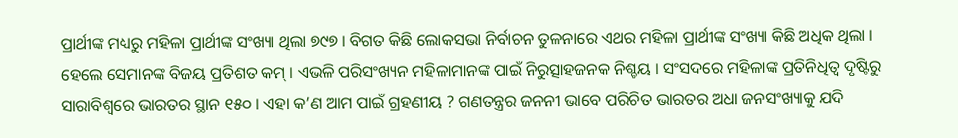ପ୍ରାର୍ଥୀଙ୍କ ମଧ୍ୟରୁ ମହିଳା ପ୍ରାର୍ଥୀଙ୍କ ସଂଖ୍ୟା ଥିଲା ୭୯୭ । ବିଗତ କିଛି ଲୋକସଭା ନିର୍ବାଚନ ତୁଳନାରେ ଏଥର ମହିଳା ପ୍ରାର୍ଥୀଙ୍କ ସଂଖ୍ୟା କିଛି ଅଧିକ ଥିଲା । ହେଲେ ସେମାନଙ୍କ ବିଜୟ ପ୍ରତିଶତ କମ୍ । ଏଭଳି ପରିସଂଖ୍ୟନ ମହିଳାମାନଙ୍କ ପାଇଁ ନିରୁତ୍ସାହଜନକ ନିଶ୍ଚୟ । ସଂସଦରେ ମହିଳାଙ୍କ ପ୍ରତିନିଧିତ୍ୱ ଦୃଷ୍ଟିରୁ ସାରାବିଶ୍ୱରେ ଭାରତର ସ୍ଥାନ ୧୫୦ । ଏହା କ’ଣ ଆମ ପାଇଁ ଗ୍ରହଣୀୟ ? ଗଣତନ୍ତ୍ରର ଜନନୀ ଭାବେ ପରିଚିତ ଭାରତର ଅଧା ଜନସଂଖ୍ୟାକୁ ଯଦି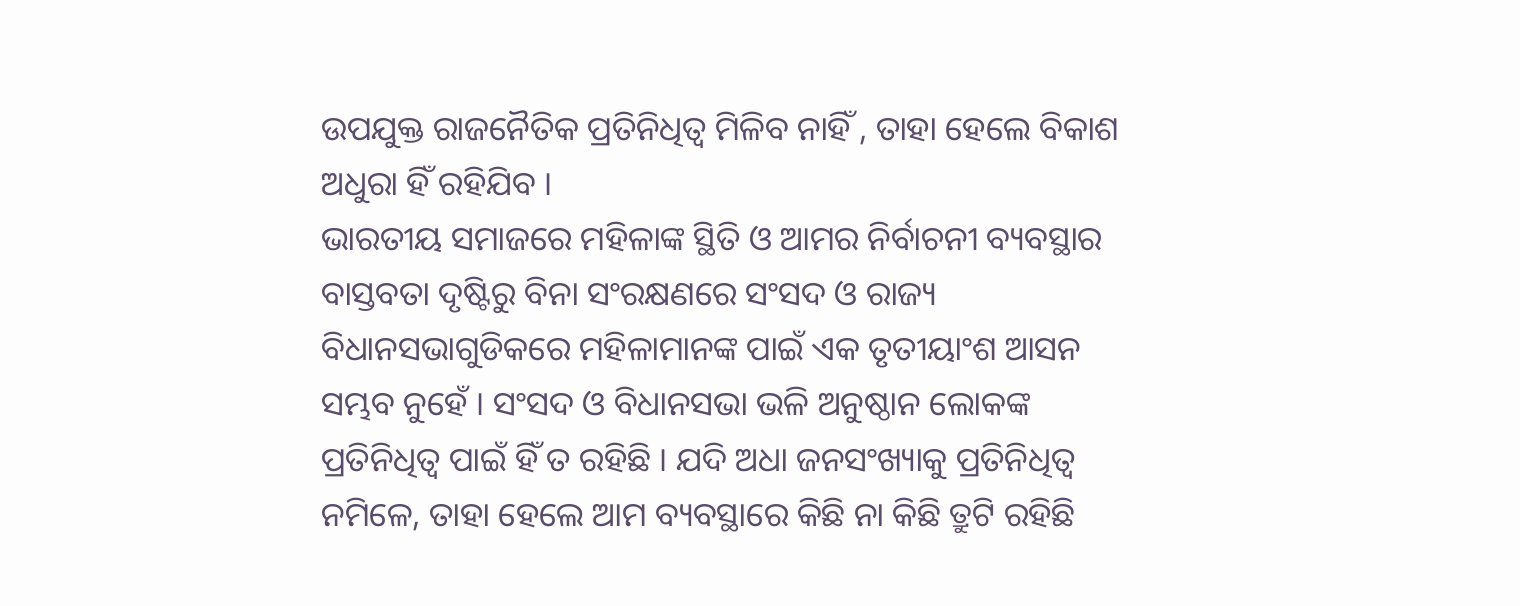ଉପଯୁକ୍ତ ରାଜନୈତିକ ପ୍ରତିନିଧିତ୍ୱ ମିଳିବ ନାହିଁ , ତାହା ହେଲେ ବିକାଶ ଅଧୁରା ହିଁ ରହିଯିବ ।
ଭାରତୀୟ ସମାଜରେ ମହିଳାଙ୍କ ସ୍ଥିତି ଓ ଆମର ନିର୍ବାଚନୀ ବ୍ୟବସ୍ଥାର ବାସ୍ତବତା ଦୃଷ୍ଟିରୁ ବିନା ସଂରକ୍ଷଣରେ ସଂସଦ ଓ ରାଜ୍ୟ ବିଧାନସଭାଗୁଡିକରେ ମହିଳାମାନଙ୍କ ପାଇଁ ଏକ ତୃତୀୟାଂଶ ଆସନ ସମ୍ଭବ ନୁହେଁ । ସଂସଦ ଓ ବିଧାନସଭା ଭଳି ଅନୁଷ୍ଠାନ ଲୋକଙ୍କ ପ୍ରତିନିଧିତ୍ୱ ପାଇଁ ହିଁ ତ ରହିଛି । ଯଦି ଅଧା ଜନସଂଖ୍ୟାକୁ ପ୍ରତିନିଧିତ୍ୱ ନମିଳେ, ତାହା ହେଲେ ଆମ ବ୍ୟବସ୍ଥାରେ କିଛି ନା କିଛି ତ୍ରୁଟି ରହିଛି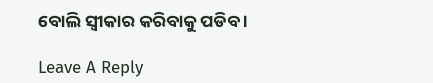ବୋଲି ସ୍ୱୀକାର କରିବାକୁ ପଡିବ ।

Leave A Reply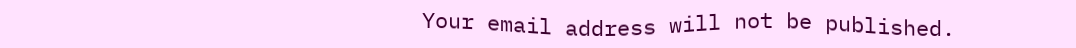Your email address will not be published.